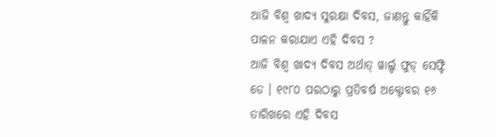ଆଜି ବିଶ୍ୱ ଖାଦ୍ୟ ସୁରକ୍ଷା ଦିବସ, ଜାଣନ୍ତୁ କାହିଁକି ପାଳନ କରାଯାଏ ଏହି ଦିବସ ?
ଆଜି ବିଶ୍ୱ ଖାଦ୍ୟ ଦିବସ ଅର୍ଥାତ୍ ୱାର୍ଲ୍ଡ ଫୁଡ୍ ସେଫ୍ଟି ଡେ । ୧୯୮୦ ପରଠାରୁ ପ୍ରତିବର୍ଷ ଅକ୍ଟୋବର ୧୬ ତାରିଖରେ ଏହି ଦିବସ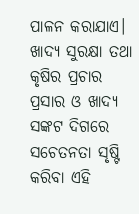ପାଳନ କରାଯାଏ। ଖାଦ୍ୟ ସୁରକ୍ଷା ତଥା କୃଷିର ପ୍ରଚାର ପ୍ରସାର ଓ ଖାଦ୍ୟ ସଙ୍କଟ ଦିଗରେ ସଚେତନତା ସୃଷ୍ଟି କରିବା ଏହି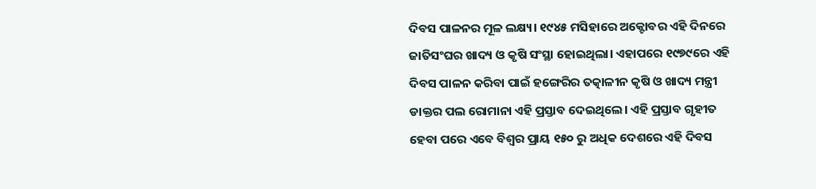ଦିବସ ପାଳନର ମୂଳ ଲକ୍ଷ୍ୟ। ୧୯୪୫ ମସିହାରେ ଅକ୍ଟୋବର ଏହି ଦିନରେ ଜାତିସଂଘର ଖାଦ୍ୟ ଓ କୃଷି ସଂସ୍ଥା ହୋଇଥିଲା। ଏହାପରେ ୧୯୭୯ରେ ଏହି ଦିବସ ପାଳନ କରିବା ପାଇଁ ହଙ୍ଗେରିର ତତ୍କାଳୀନ କୃଷି ଓ ଖାଦ୍ୟ ମନ୍ତ୍ରୀ ଡାକ୍ତର ପଲ ରୋମାନା ଏହି ପ୍ରସ୍ତାବ ଦେଇଥିଲେ। ଏହି ପ୍ରସ୍ତାବ ଗୃହୀତ ହେବା ପରେ ଏବେ ବିଶ୍ୱର ପ୍ରାୟ ୧୫୦ ରୁ ଅଧିକ ଦେଶରେ ଏହି ଦିବସ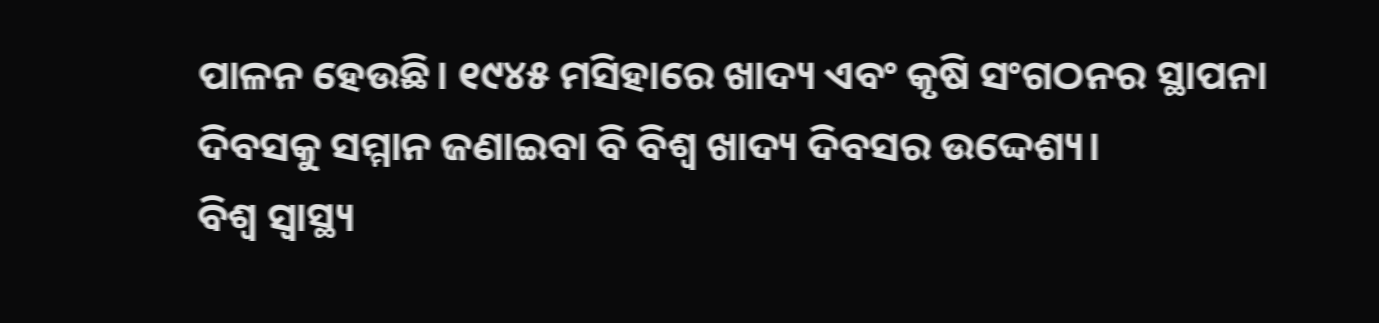ପାଳନ ହେଉଛି। ୧୯୪୫ ମସିହାରେ ଖାଦ୍ୟ ଏବଂ କୃଷି ସଂଗଠନର ସ୍ଥାପନା ଦିବସକୁ ସମ୍ମାନ ଜଣାଇବା ବି ବିଶ୍ୱ ଖାଦ୍ୟ ଦିବସର ଉଦ୍ଦେଶ୍ୟ।
ବିଶ୍ୱ ସ୍ୱାସ୍ଥ୍ୟ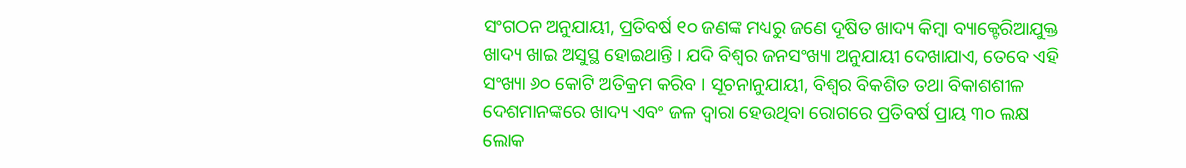ସଂଗଠନ ଅନୁଯାୟୀ, ପ୍ରତିବର୍ଷ ୧୦ ଜଣଙ୍କ ମଧ୍ୟରୁ ଜଣେ ଦୂଷିତ ଖାଦ୍ୟ କିମ୍ବା ବ୍ୟାକ୍ଟେରିଆଯୁକ୍ତ ଖାଦ୍ୟ ଖାଇ ଅସୁସ୍ଥ ହୋଇଥାନ୍ତି । ଯଦି ବିଶ୍ବର ଜନସଂଖ୍ୟା ଅନୁଯାୟୀ ଦେଖାଯାଏ, ତେବେ ଏହି ସଂଖ୍ୟା ୬୦ କୋଟି ଅତିକ୍ରମ କରିବ । ସୂଚନାନୁଯାୟୀ, ବିଶ୍ବର ବିକଶିତ ତଥା ବିକାଶଶୀଳ ଦେଶମାନଙ୍କରେ ଖାଦ୍ୟ ଏବଂ ଜଳ ଦ୍ବାରା ହେଉଥିବା ରୋଗରେ ପ୍ରତିବର୍ଷ ପ୍ରାୟ ୩୦ ଲକ୍ଷ ଲୋକ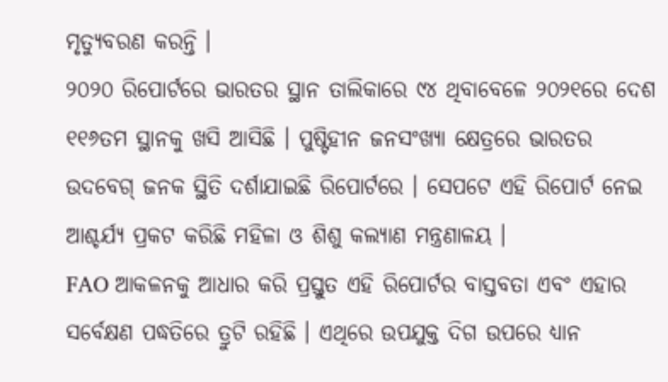ମୃତ୍ୟୁବରଣ କରନ୍ତି ।
୨୦୨୦ ରିପୋର୍ଟରେ ଭାରତର ସ୍ଥାନ ତାଲିକାରେ ୯୪ ଥିବାବେଳେ ୨୦୨୧ରେ ଦେଶ ୧୧୬ତମ ସ୍ଥାନକୁ ଖସି ଆସିଛି । ପୁଷ୍ଟିହୀନ ଜନସଂଖ୍ୟା କ୍ଷେତ୍ରରେ ଭାରତର ଉଦବେଗ୍ ଜନକ ସ୍ଥିତି ଦର୍ଶାଯାଇଛି ରିପୋର୍ଟରେ । ସେପଟେ ଏହି ରିପୋର୍ଟ ନେଇ ଆଶ୍ଚର୍ଯ୍ୟ ପ୍ରକଟ କରିଛି ମହିଳା ଓ ଶିଶୁ କଲ୍ୟାଣ ମନ୍ତ୍ରଣାଳୟ ।
FAO ଆକଳନକୁ ଆଧାର କରି ପ୍ରସ୍ତୁତ ଏହି ରିପୋର୍ଟର ବାସ୍ତବତା ଏବଂ ଏହାର ସର୍ବେକ୍ଷଣ ପଦ୍ଧତିରେ ତ୍ରୁଟି ରହିଛି । ଏଥିରେ ଉପଯୁକ୍ତ ଦିଗ ଉପରେ ଧ୍ୟାନ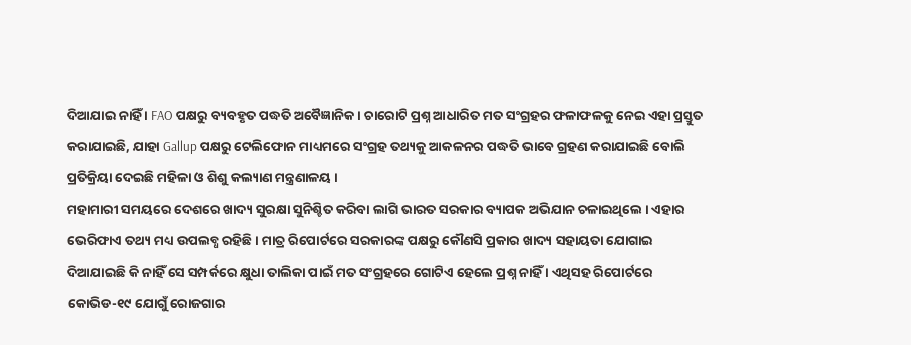ଦିଆଯାଇ ନାହିଁ । FAO ପକ୍ଷରୁ ବ୍ୟବହୃତ ପଦ୍ଧତି ଅବୈଜ୍ଞାନିକ । ଚାରୋଟି ପ୍ରଶ୍ନ ଆଧାରିତ ମତ ସଂଗ୍ରହର ଫଳାଫଳକୁ ନେଇ ଏହା ପ୍ରସ୍ତୁତ କରାଯାଇଛି, ଯାହା Gallup ପକ୍ଷରୁ ଟେଲିଫୋନ ମାଧ୍ୟମରେ ସଂଗ୍ରହ ତଥ୍ୟକୁ ଆକଳନର ପଦ୍ଧତି ଭାବେ ଗ୍ରହଣ କରାଯାଇଛି ବୋଲି ପ୍ରତିକ୍ରିୟା ଦେଇଛି ମହିଳା ଓ ଶିଶୁ କଲ୍ୟାଣ ମନ୍ତ୍ରଣାଳୟ ।
ମହାମାରୀ ସମୟରେ ଦେଶରେ ଖାଦ୍ୟ ସୁରକ୍ଷା ସୁନିଶ୍ଚିତ କରିବା ଲାଗି ଭାରତ ସରକାର ବ୍ୟାପକ ଅଭିଯାନ ଚଳାଇଥିଲେ । ଏହାର ଭେରିଫାଏ ତଥ୍ୟ ମଧ୍ୟ ଉପଲବ୍ଧ ରହିଛି । ମାତ୍ର ରିପୋର୍ଟରେ ସରକାରଙ୍କ ପକ୍ଷରୁ କୌଣସି ପ୍ରକାର ଖାଦ୍ୟ ସହାୟତା ଯୋଗାଇ ଦିଆଯାଇଛି କି ନାହିଁ ସେ ସମ୍ପର୍କରେ କ୍ଷୁଧା ତାଲିକା ପାଇଁ ମତ ସଂଗ୍ରହରେ ଗୋଟିଏ ହେଲେ ପ୍ରଶ୍ନ ନାହିଁ । ଏଥିସହ ରିପୋର୍ଟରେ କୋଭିଡ-୧୯ ଯୋଗୁଁ ରୋଜଗାର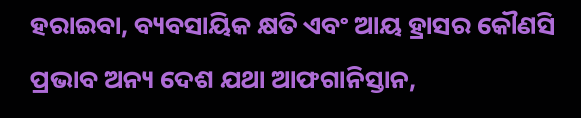ହରାଇବା, ବ୍ୟବସାୟିକ କ୍ଷତି ଏବଂ ଆୟ ହ୍ରାସର କୌଣସି ପ୍ରଭାବ ଅନ୍ୟ ଦେଶ ଯଥା ଆଫଗାନିସ୍ତାନ,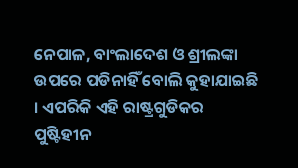ନେପାଳ, ବାଂଲାଦେଶ ଓ ଶ୍ରୀଲଙ୍କା ଉପରେ ପଡିନାହିଁ ବୋଲି କୁହାଯାଇଛି । ଏପରିକି ଏହି ରାଷ୍ଟ୍ରଗୁଡିକର ପୁଷ୍ଟିହୀନ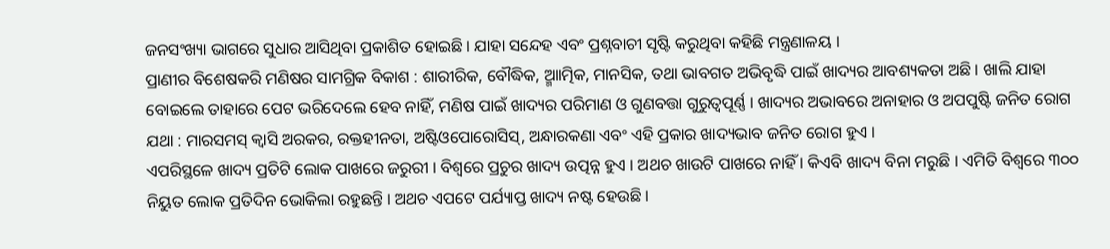ଜନସଂଖ୍ୟା ଭାଗରେ ସୁଧାର ଆସିଥିବା ପ୍ରକାଶିତ ହୋଇଛି । ଯାହା ସନ୍ଦେହ ଏବଂ ପ୍ରଶ୍ନବାଚୀ ସୃଷ୍ଟି କରୁଥିବା କହିଛି ମନ୍ତ୍ରଣାଳୟ ।
ପ୍ରାଣୀର ବିଶେଷକରି ମଣିଷର ସାମଗ୍ରିକ ବିକାଶ : ଶାରୀରିକ, ବୌଦ୍ଧିକ, ଆ୍ମାତ୍ମିକ, ମାନସିକ, ତଥା ଭାବଗତ ଅଭିବୃଦ୍ଧି ପାଇଁ ଖାଦ୍ୟର ଆବଶ୍ୟକତା ଅଛି । ଖାଲି ଯାହା ବୋଇଲେ ତାହାରେ ପେଟ ଭରିଦେଲେ ହେବ ନାହିଁ, ମଣିଷ ପାଇଁ ଖାଦ୍ୟର ପରିମାଣ ଓ ଗୁଣବତ୍ତା ଗୁରୁତ୍ୱପୂର୍ଣ୍ଣ । ଖାଦ୍ୟର ଅଭାବରେ ଅନାହାର ଓ ଅପପୁଷ୍ଟି ଜନିତ ରୋଗ ଯଥା : ମାରସମସ୍ କ୍ୱାସି ଅରକର, ରକ୍ତହୀନତା, ଅଷ୍ଟିଓପୋରୋସିସ୍, ଅନ୍ଧାରକଣା ଏବଂ ଏହି ପ୍ରକାର ଖାଦ୍ୟଭାବ ଜନିତ ରୋଗ ହୁଏ ।
ଏପରିସ୍ଥଳେ ଖାଦ୍ୟ ପ୍ରତିଟି ଲୋକ ପାଖରେ ଜରୁରୀ । ବିଶ୍ୱରେ ପ୍ରଚୁର ଖାଦ୍ୟ ଉତ୍ପନ୍ନ ହୁଏ । ଅଥଚ ଖାଉଟି ପାଖରେ ନାହିଁ । କିଏବି ଖାଦ୍ୟ ବିନା ମରୁଛି । ଏମିତି ବିଶ୍ୱରେ ୩୦୦ ନିୟୁତ ଲୋକ ପ୍ରତିଦିନ ଭୋକିଲା ରହୁଛନ୍ତି । ଅଥଚ ଏପଟେ ପର୍ଯ୍ୟାପ୍ତ ଖାଦ୍ୟ ନଷ୍ଟ ହେଉଛି ।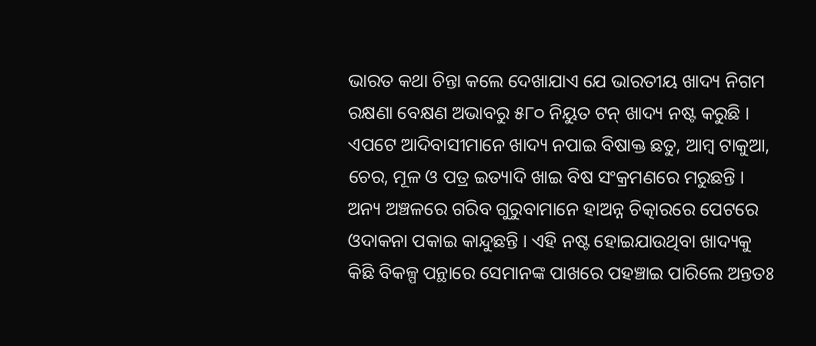ଭାରତ କଥା ଚିନ୍ତା କଲେ ଦେଖାଯାଏ ଯେ ଭାରତୀୟ ଖାଦ୍ୟ ନିଗମ ରକ୍ଷଣା ବେକ୍ଷଣ ଅଭାବରୁ ୫୮୦ ନିୟୁତ ଟନ୍ ଖାଦ୍ୟ ନଷ୍ଟ କରୁଛି । ଏପଟେ ଆଦିବାସୀମାନେ ଖାଦ୍ୟ ନପାଇ ବିଷାକ୍ତ ଛତୁ, ଆମ୍ବ ଟାକୁଆ, ଚେର, ମୂଳ ଓ ପତ୍ର ଇତ୍ୟାଦି ଖାଇ ବିଷ ସଂକ୍ରମଣରେ ମରୁଛନ୍ତି । ଅନ୍ୟ ଅଞ୍ଚଳରେ ଗରିବ ଗୁରୁବାମାନେ ହାଅନ୍ନ ଚିତ୍କାରରେ ପେଟରେ ଓଦାକନା ପକାଇ କାନ୍ଦୁଛନ୍ତି । ଏହି ନଷ୍ଟ ହୋଇଯାଉଥିବା ଖାଦ୍ୟକୁ କିଛି ବିକଳ୍ପ ପନ୍ଥାରେ ସେମାନଙ୍କ ପାଖରେ ପହଞ୍ଚାଇ ପାରିଲେ ଅନ୍ତତଃ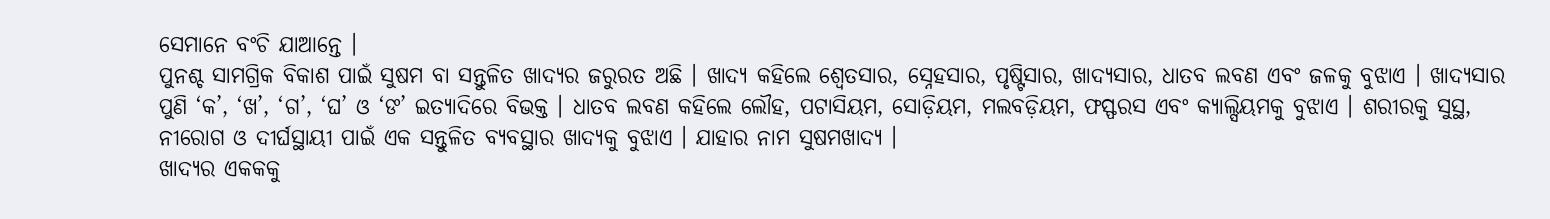ସେମାନେ ବଂଚି ଯାଆନ୍ତେ ।
ପୁନଶ୍ଚ ସାମଗ୍ରିକ ବିକାଶ ପାଇଁ ସୁଷମ ବା ସନ୍ତୁଳିତ ଖାଦ୍ୟର ଜରୁରତ ଅଛି । ଖାଦ୍ୟ କହିଲେ ଶ୍ୱେତସାର, ସ୍ନେହସାର, ପୃଷ୍ଟିସାର, ଖାଦ୍ୟସାର, ଧାତବ ଲବଣ ଏବଂ ଜଳକୁ ବୁଝାଏ । ଖାଦ୍ୟସାର ପୁଣି ‘କ’, ‘ଖ’, ‘ଗ’, ‘ଘ’ ଓ ‘ଙ’ ଇତ୍ୟାଦିରେ ବିଭକ୍ତ । ଧାତବ ଲବଣ କହିଲେ ଲୌହ, ପଟାସିୟମ, ସୋଡ଼ିୟମ, ମଲବଡ଼ିୟମ, ଫସ୍ଫରସ ଏବଂ କ୍ୟାଲ୍ସିୟମକୁ ବୁଝାଏ । ଶରୀରକୁ ସୁସ୍ଥ, ନୀରୋଗ ଓ ଦୀର୍ଘସ୍ଥାୟୀ ପାଇଁ ଏକ ସନ୍ତୁଳିତ ବ୍ୟବସ୍ଥାର ଖାଦ୍ୟକୁ ବୁଝାଏ । ଯାହାର ନାମ ସୁଷମଖାଦ୍ୟ ।
ଖାଦ୍ୟର ଏକକକୁ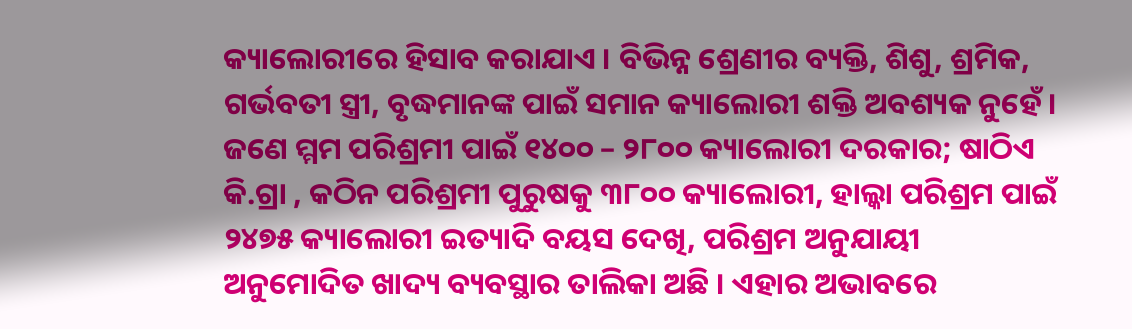କ୍ୟାଲୋରୀରେ ହିସାବ କରାଯାଏ । ବିଭିନ୍ନ ଶ୍ରେଣୀର ବ୍ୟକ୍ତି, ଶିଶୁ, ଶ୍ରମିକ, ଗର୍ଭବତୀ ସ୍ତ୍ରୀ, ବୃଦ୍ଧମାନଙ୍କ ପାଇଁ ସମାନ କ୍ୟାଲୋରୀ ଶକ୍ତି ଅବଶ୍ୟକ ନୁହେଁ । ଜଣେ ମ୍ମମ ପରିଶ୍ରମୀ ପାଇଁ ୧୪୦୦ – ୨୮୦୦ କ୍ୟାଲୋରୀ ଦରକାର; ଷାଠିଏ କି.ଗ୍ରା , କଠିନ ପରିଶ୍ରମୀ ପୁରୁଷକୁ ୩୮୦୦ କ୍ୟାଲୋରୀ, ହାଲ୍କା ପରିଶ୍ରମ ପାଇଁ ୨୪୭୫ କ୍ୟାଲୋରୀ ଇତ୍ୟାଦି ବୟସ ଦେଖି, ପରିଶ୍ରମ ଅନୁଯାୟୀ ଅନୁମୋଦିତ ଖାଦ୍ୟ ବ୍ୟବସ୍ଥାର ତାଲିକା ଅଛି । ଏହାର ଅଭାବରେ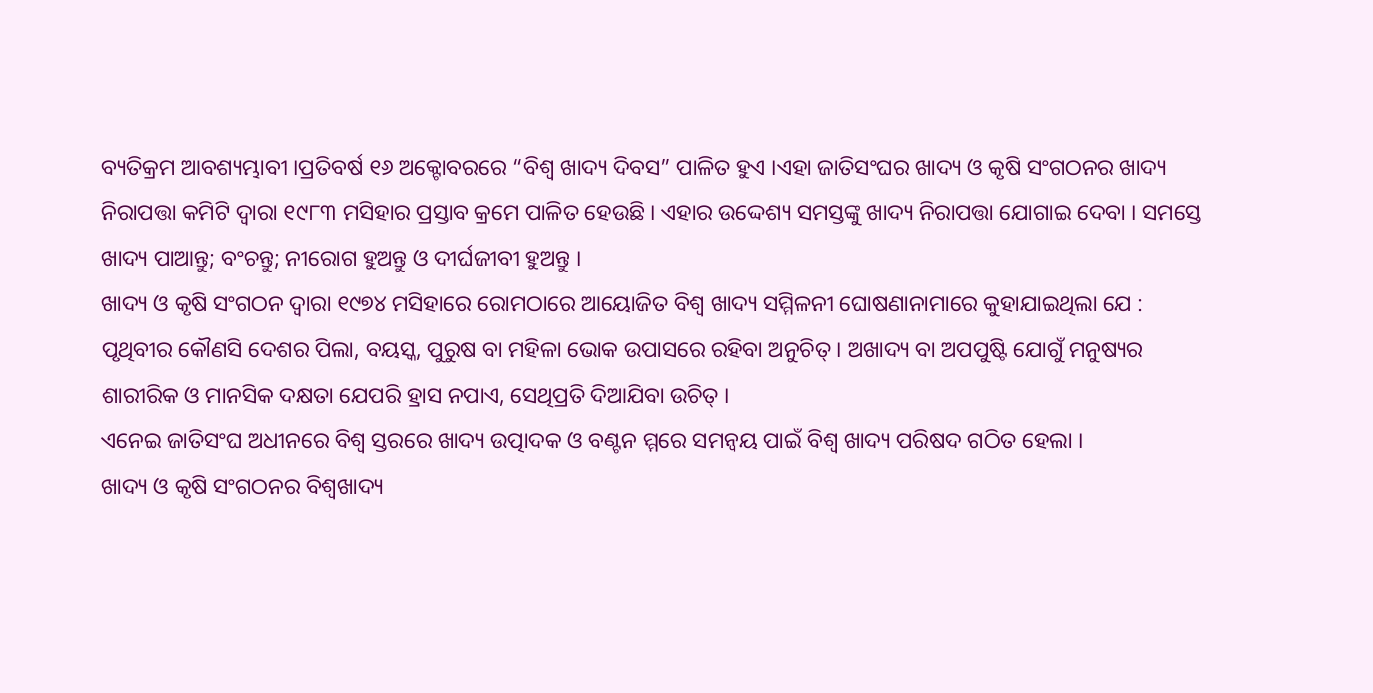ବ୍ୟତିକ୍ରମ ଆବଶ୍ୟମ୍ଭାବୀ ।ପ୍ରତିବର୍ଷ ୧୬ ଅକ୍ଟୋବରରେ “ବିଶ୍ୱ ଖାଦ୍ୟ ଦିବସ” ପାଳିତ ହୁଏ ।ଏହା ଜାତିସଂଘର ଖାଦ୍ୟ ଓ କୃଷି ସଂଗଠନର ଖାଦ୍ୟ ନିରାପତ୍ତା କମିଟି ଦ୍ୱାରା ୧୯୮୩ ମସିହାର ପ୍ରସ୍ତାବ କ୍ରମେ ପାଳିତ ହେଉଛି । ଏହାର ଉଦ୍ଦେଶ୍ୟ ସମସ୍ତଙ୍କୁ ଖାଦ୍ୟ ନିରାପତ୍ତା ଯୋଗାଇ ଦେବା । ସମସ୍ତେ ଖାଦ୍ୟ ପାଆନ୍ତୁ; ବଂଚନ୍ତୁ; ନୀରୋଗ ହୁଅନ୍ତୁ ଓ ଦୀର୍ଘଜୀବୀ ହୁଅନ୍ତୁ ।
ଖାଦ୍ୟ ଓ କୃଷି ସଂଗଠନ ଦ୍ୱାରା ୧୯୭୪ ମସିହାରେ ରୋମଠାରେ ଆୟୋଜିତ ବିଶ୍ୱ ଖାଦ୍ୟ ସମ୍ମିଳନୀ ଘୋଷଣାନାମାରେ କୁହାଯାଇଥିଲା ଯେ : ପୃଥିବୀର କୌଣସି ଦେଶର ପିଲା, ବୟସ୍କ, ପୁରୁଷ ବା ମହିଳା ଭୋକ ଉପାସରେ ରହିବା ଅନୁଚିତ୍ । ଅଖାଦ୍ୟ ବା ଅପପୁଷ୍ଟି ଯୋଗୁଁ ମନୁଷ୍ୟର ଶାରୀରିକ ଓ ମାନସିକ ଦକ୍ଷତା ଯେପରି ହ୍ରାସ ନପାଏ, ସେଥିପ୍ରତି ଦିଆଯିବା ଉଚିତ୍ ।
ଏନେଇ ଜାତିସଂଘ ଅଧୀନରେ ବିଶ୍ୱ ସ୍ତରରେ ଖାଦ୍ୟ ଉତ୍ପାଦକ ଓ ବଣ୍ଟନ ମ୍ମରେ ସମନ୍ୱୟ ପାଇଁ ବିଶ୍ୱ ଖାଦ୍ୟ ପରିଷଦ ଗଠିତ ହେଲା ।
ଖାଦ୍ୟ ଓ କୃଷି ସଂଗଠନର ବିଶ୍ୱଖାଦ୍ୟ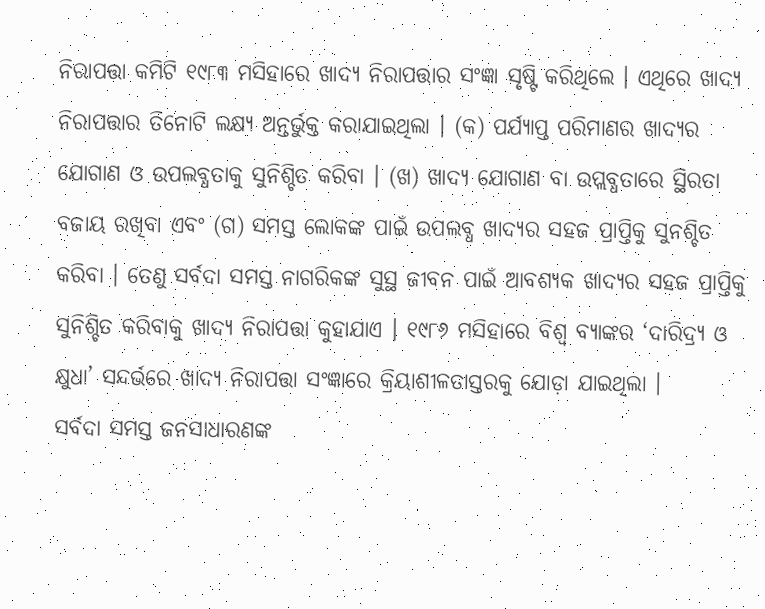ନିରାପତ୍ତା କମିଟି ୧୯୮୩ ମସିହାରେ ଖାଦ୍ୟ ନିରାପତ୍ତାର ସଂଜ୍ଞା ସୃଷ୍ଟି କରିଥିଲେ । ଏଥିରେ ଖାଦ୍ୟ ନିରାପତ୍ତାର ତିନୋଟି ଲକ୍ଷ୍ୟ ଅନ୍ତର୍ଭୁକ୍ତ କରାଯାଇଥିଲା । (କ) ପର୍ଯ୍ୟାପ୍ତ ପରିମାଣର ଖାଦ୍ୟର ଯୋଗାଣ ଓ ଉପଲବ୍ଧତାକୁ ସୁନିଶ୍ଚିତ କରିବା । (ଖ) ଖାଦ୍ୟ ଯୋଗାଣ ବା ଉପ୍ଲବ୍ଧତାରେ ସ୍ଥିରତା ବଜାୟ ରଖିବା ଏବଂ (ଗ) ସମସ୍ତ ଲୋକଙ୍କ ପାଇଁ ଉପଲବ୍ଧ ଖାଦ୍ୟର ସହଜ ପ୍ରାପ୍ତିକୁ ସୁନଶ୍ଚିତ କରିବା । ତେଣୁ ସର୍ବଦା ସମସ୍ତ ନାଗରିକଙ୍କ ସୁସ୍ଥ ଜୀବନ ପାଇଁ ଆବଶ୍ୟକ ଖାଦ୍ୟର ସହଜ ପ୍ରାପ୍ତିକୁ ସୁନିଶ୍ଚିତ କରିବାକୁ ଖାଦ୍ୟ ନିରାପତ୍ତା କୁହାଯାଏ । ୧୯୮୬ ମସିହାରେ ବିଶ୍ୱ ବ୍ୟାଙ୍କର ‘ଦାରିଦ୍ର୍ୟ ଓ କ୍ଷୁଧା’ ସନ୍ଦର୍ଭରେ ଖାଦ୍ୟ ନିରାପତ୍ତା ସଂଜ୍ଞାରେ କ୍ରିୟାଶୀଳତାସ୍ତରକୁ ଯୋଡ଼ା ଯାଇଥିଲା ।
ସର୍ବଦା ସମସ୍ତ ଜନସାଧାରଣଙ୍କ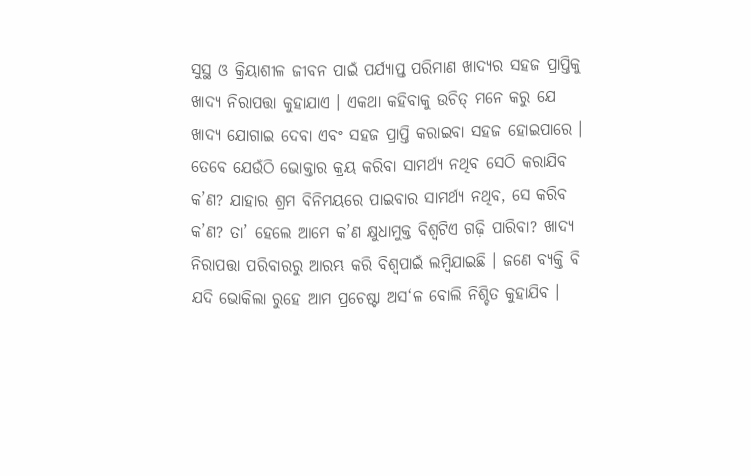ସୁସ୍ଥ ଓ କ୍ରିୟାଶୀଳ ଜୀବନ ପାଇଁ ପର୍ଯ୍ୟାପ୍ତ ପରିମାଣ ଖାଦ୍ୟର ସହଜ ପ୍ରାପ୍ତିକୁ ଖାଦ୍ୟ ନିରାପତ୍ତା କୁହାଯାଏ । ଏକଥା କହିବାକୁ ଉଚିତ୍ ମନେ କରୁ ଯେ ଖାଦ୍ୟ ଯୋଗାଇ ଦେବା ଏବଂ ସହଜ ପ୍ରାପ୍ତି କରାଇବା ସହଜ ହୋଇପାରେ । ତେବେ ଯେଉଁଠି ଭୋକ୍ତାର କ୍ରୟ କରିବା ସାମର୍ଥ୍ୟ ନଥିବ ସେଠି କରାଯିବ କ’ଣ? ଯାହାର ଶ୍ରମ ବିନିମୟରେ ପାଇବାର ସାମର୍ଥ୍ୟ ନଥିବ, ସେ କରିବ କ’ଣ? ତା’ ହେଲେ ଆମେ କ’ଣ କ୍ଷୁଧାମୁକ୍ତ ବିଶ୍ୱଟିଏ ଗଢ଼ି ପାରିବା? ଖାଦ୍ୟ ନିରାପତ୍ତା ପରିବାରରୁ ଆରମ୍ଭ କରି ବିଶ୍ୱପାଇଁ ଲମ୍ବିଯାଇଛି । ଜଣେ ବ୍ୟକ୍ତି ବି ଯଦି ଭୋକିଲା ରୁହେ ଆମ ପ୍ରଚେଷ୍ଟା ଅସ‘ଳ ବୋଲି ନିଶ୍ଚିତ କୁହାଯିବ ।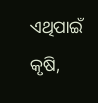ଏଥିପାଇଁ କୃଷି,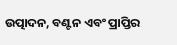ଉତ୍ପାଦନ, ବଣ୍ଟନ ଏବଂ ପ୍ରାପ୍ତିର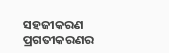ସହଜୀକରଣ ପ୍ରଗତୀକରଣର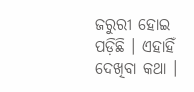ଜରୁରୀ ହୋଇ ପଡ଼ିଛି । ଏହାହିଁ ଦେଖିବା କଥା ।